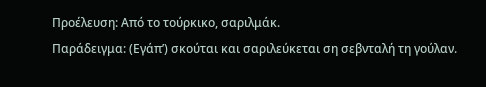Προέλευση: Από το τούρκικο, σαριλμάκ.
Παράδειγμα: (Εγάπ’) σκούται και σαριλεύκεται ση σεβνταλή τη γούλαν.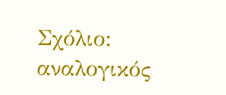Σχόλιο: αναλογικός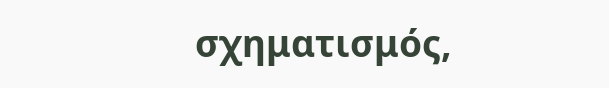σχηματισμός,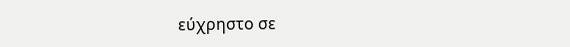εύχρηστο σε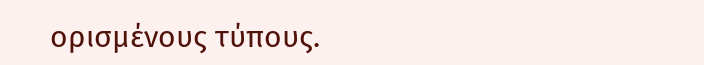ορισμένους τύπους.